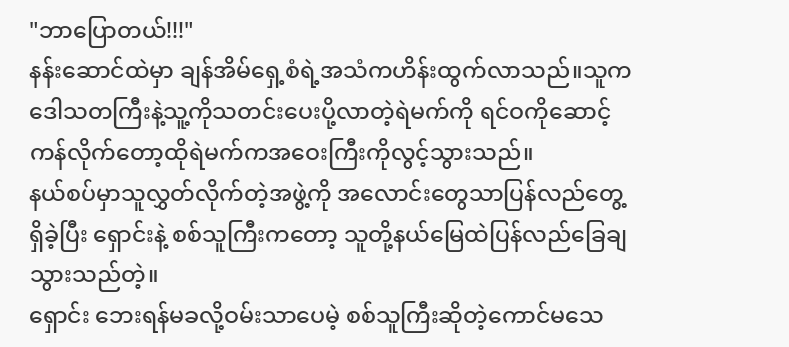"ဘာပြောတယ်!!!"
နန်းဆောင်ထဲမှာ ချန်အိမ်ရှေ့စံရဲ့အသံကဟိန်းထွက်လာသည်။သူကဒေါသတကြီးနဲ့သူ့ကိုသတင်းပေးပို့လာတဲ့ရဲမက်ကို ရင်ဝကိုဆောင့်ကန်လိုက်တော့ထိုရဲမက်ကအဝေးကြီးကိုလွင့်သွားသည်။
နယ်စပ်မှာသူလွှတ်လိုက်တဲ့အဖွဲ့ကို အလောင်းတွေသာပြန်လည်တွေ့ရှိခဲ့ပြီး ရှောင်းနဲ့ စစ်သူကြီးကတော့ သူတို့နယ်မြေထဲပြန်လည်ခြေချသွားသည်တဲ့။
ရှောင်း ဘေးရန်မခလို့ဝမ်းသာပေမဲ့ စစ်သူကြီးဆိုတဲ့ကောင်မသေ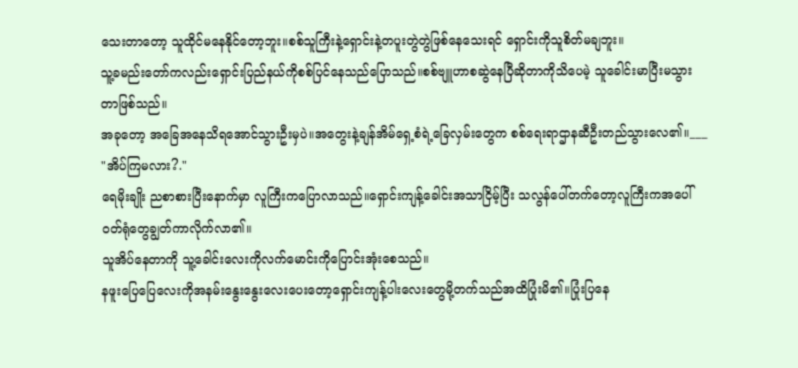သေးတာတော့ သူထိုင်မနေနိုင်တော့ဘူး။စစ်သူကြီးနဲ့ရှောင်းနဲ့တပူးတွဲတွဲဖြစ်နေသေးရင် ရှောင်းကိုသူစိတ်မချဘူး။
သူ့ခမည်းတော်ကလည်းရှောင်းပြည်နယ်ကိုစစ်ပြင်နေသည်ပြောသည်။စစ်ဗျူဟာစဆွဲနေပြီဆိုတာကိုသိပေမဲ့ သူခေါင်းမာပြီးမသွားတာဖြစ်သည်။
အခုတော့ အခြေအနေသိရအောင်သွားဦးမှပဲ။အတွေးနဲ့ချန်အိမ်ရှေ့စံရဲ့ခြေလှမ်းတွေက စစ်ရေးရာဌာနဆီဦးတည်သွားလေ၏။___
"အိပ်ကြမလား?."
ရေမိုးချိုး ညစာစားပြီးနောက်မှာ လူကြီးကပြောလာသည်။ရှောင်းကျန့်ခေါင်းအသာငြိမ့်ပြီး သလွန်ပေါ်တက်တော့လူကြီးကအပေါ်ဝတ်ရုံတွေချွတ်ကာလိုက်လာ၏။
သူအိပ်နေတာကို သူ့ခေါင်းလေးကိုလက်မောင်းကိုပြောင်းအုံးစေသည်။
နဖူးပြေပြေလေးကိုအနမ်းနွေးနွေးလေးပေးတော့ရှောင်းကျန့်ပါးလေးတွေမို့တက်သည်အထိပြုံးမိ၏။ပြုံးပြနေ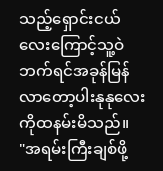သည့်ရှောင်းငယ်လေးကြောင့်သူ့ဝဲဘက်ရင်အခုန်မြန်လာတော့ပါးနုနုလေးကိုထနမ်းမိသည်။
"အရမ်းကြီးချစ်ဖို့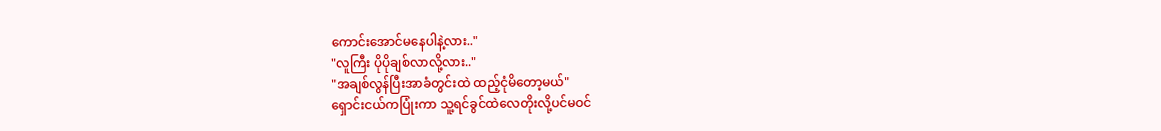ကောင်းအောင်မနေပါနဲ့လား.."
"လူကြီး ပိုပိုချစ်လာလို့လား.."
"အချစ်လွန်ပြီးအာခံတွင်းထဲ ထည့်ငုံမိတော့မယ်"
ရှောင်းငယ်ကပြုံးကာ သူ့ရင်ခွင်ထဲလေတိုးလို့ပင်မဝင်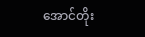အောင်တိုး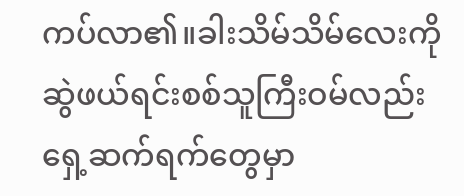ကပ်လာ၏။ခါးသိမ်သိမ်လေးကို ဆွဲဖယ်ရင်းစစ်သူကြီးဝမ်လည်းရှေ့ဆက်ရက်တွေမှာ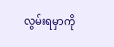လွမ်းရမှာကို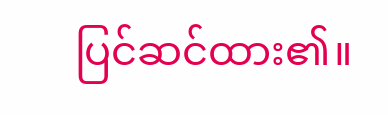ပြင်ဆင်ထား၏။